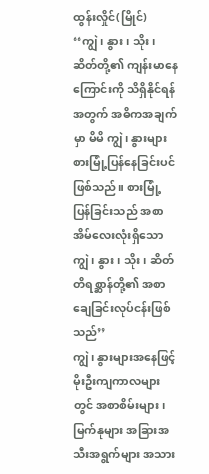ထွန်းလှိုင်(မြိုင်)
‘‘ကျွဲ၊ နွား၊ သိုး၊ ဆိတ်တို့၏ ကျန်းမာနေကြောင်းကို သိရှိနိုင်ရန်အတွက် အဓိကအချက်မှာ မိမိ ကျွဲ၊ နွားများ စားမြုံ့ပြန်နေခြင်းပင်ဖြစ်သည်။ စားမြုံ့ပြန်ခြင်းသည် အစာအိမ်လေးလုံးရှိသော ကျွဲ၊ နွား၊ သိုး၊ ဆိတ် တိရစ္ဆာန်တို့၏ အစာချေခြင်းလုပ်ငန်းဖြစ်သည်’’
ကျွဲ၊ နွားများအနေဖြင့် မိုးဦးကျကာလများတွင် အစာစိမ်းများ၊ မြက်နုများ အခြားအသီးအရွက်များ အသား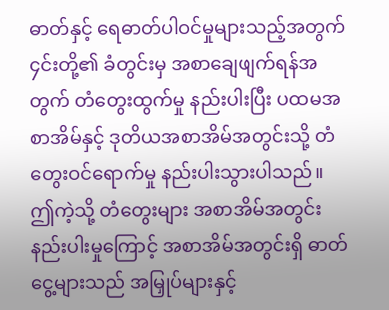ဓာတ်နှင့် ရေဓာတ်ပါဝင်မှုများသည့်အတွက် ၄င်းတို့၏ ခံတွင်းမှ အစာချေဖျက်ရန်အတွက် တံတွေးထွက်မှု နည်းပါးပြီး ပထမအစာအိမ်နှင့် ဒုတိယအစာအိမ်အတွင်းသို့ တံတွေးဝင်ရောက်မှု နည်းပါးသွားပါသည်။ ဤကဲ့သို့ တံတွေးများ အစာအိမ်အတွင်း နည်းပါးမှုကြောင့် အစာအိမ်အတွင်းရှိ ဓာတ်ငွေ့များသည် အမြှုပ်များနှင့်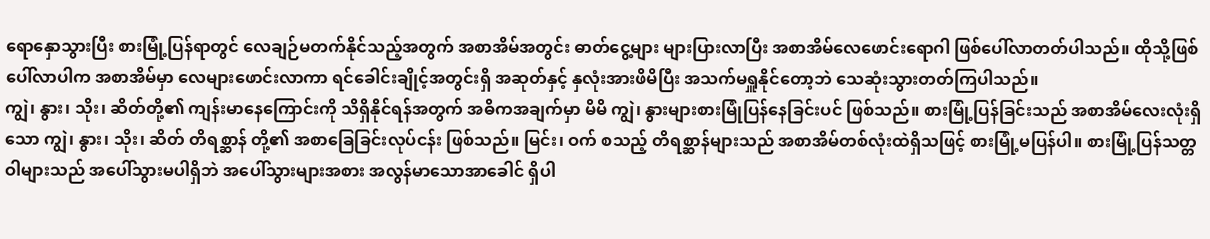ရောနှောသွားပြီး စားမြုံ့ပြန်ရာတွင် လေချဉ်မတက်နိုင်သည့်အတွက် အစာအိမ်အတွင်း ဓာတ်ငွေ့များ များပြားလာပြီး အစာအိမ်လေဖောင်းရောဂါ ဖြစ်ပေါ်လာတတ်ပါသည်။ ထိုသို့ဖြစ်ပေါ်လာပါက အစာအိမ်မှာ လေများဖောင်းလာကာ ရင်ခေါင်းချိုင့်အတွင်းရှိ အဆုတ်နှင့် နှလုံးအားဖိမိပြီး အသက်မရှူနိုင်တော့ဘဲ သေဆုံးသွားတတ်ကြပါသည်။
ကျွဲ၊ နွား၊ သိုး၊ ဆိတ်တို့၏ ကျန်းမာနေကြောင်းကို သိရှိနိုင်ရန်အတွက် အဓိကအချက်မှာ မိမိ ကျွဲ၊ နွားများစားမြုံပြန်နေခြင်းပင် ဖြစ်သည်။ စားမြုံ့ပြန်ခြင်းသည် အစာအိမ်လေးလုံးရှိသော ကျွဲ၊ နွား၊ သိုး၊ ဆိတ် တိရစ္ဆာန် တို့၏ အစာခြေခြင်းလုပ်ငန်း ဖြစ်သည်။ မြင်း၊ ဝက် စသည့် တိရစ္ဆာန်များသည် အစာအိမ်တစ်လုံးထဲရှိသဖြင့် စားမြုံ့မပြန်ပါ။ စားမြုံ့ပြန်သတ္တဝါများသည် အပေါ်သွားမပါရှိဘဲ အပေါ်သွားများအစား အလွန်မာသောအာခေါင် ရှိပါ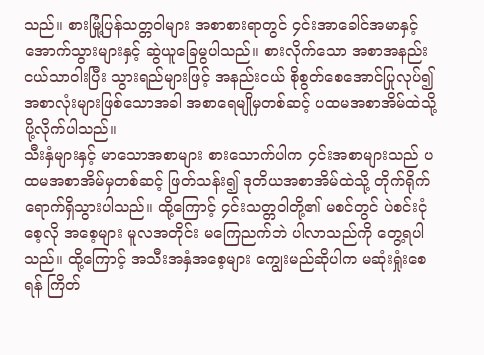သည်။ စားမြုံ့ပြန်သတ္တဝါများ အစာစားရာတွင် ၄င်းအာခေါင်အမာနှင့် အောက်သွားများနှင့် ဆွဲယူခြေမွပါသည်။ စားလိုက်သော အစာအနည်းငယ်သာဝါးပြီး သွားရည်များဖြင့် အနည်းငယ် စိုစွတ်စေအောင်ပြုလုပ်၍ အစာလုံးများဖြစ်သောအခါ အစာရေမျိုမှတစ်ဆင့် ပထမအစာအိမ်ထဲသို့ ပို့လိုက်ပါသည်။
သီးနှံများနှင့် မာသောအစာများ စားသောက်ပါက ၄င်းအစာများသည် ပထမအစာအိမ်မှတစ်ဆင့် ဖြတ်သန်း၍ ဒုတိယအစာအိမ်ထဲသို့ တိုက်ရိုက်ရောက်ရှိသွားပါသည်။ ထို့ကြောင့် ၄င်းသတ္တဝါတို့၏ မစင်တွင် ပဲစင်းငုံစေ့လို အစေ့များ မူလအတိုင်း မကြေညက်ဘဲ ပါလာသည်ကို တွေ့ရပါသည်။ ထို့ကြောင့် အသီးအနှံအစေ့များ ကျွေးမည်ဆိုပါက မဆုံးရှုံးစေရန် ကြိတ်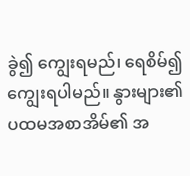ခွဲ၍ ကျွေးရမည်၊ ရေစိမ်၍ ကျွေးရပါမည်။ နွားများ၏ ပထမအစာအိမ်၏ အ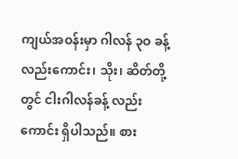ကျယ်အဝန်းမှာ ဂါလန် ၃ဝ ခန့်လည်းကောင်း၊ သိုး၊ ဆိတ်တို့တွင် ငါးဂါလန်ခန့် လည်းကောင်း ရှိပါသည်။ စား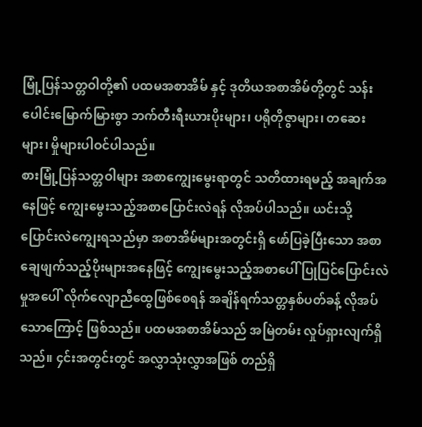မြုံ့ပြန်သတ္တဝါတို့၏ ပထမအစာအိမ် နှင့် ဒုတိယအစာအိမ်တို့တွင် သန်းပေါင်းမြောက်မြားစွာ ဘက်တီးရီးယားပိုးများ၊ ပရိုတိုဇွာများ၊ တဆေးများ၊ မှိုများပါဝင်ပါသည်။
စားမြုံ့ပြန်သတ္တဝါများ အစာကျွေးမွေးရာတွင် သတိထားရမည့် အချက်အနေဖြင့် ကျွေးမွေးသည့်အစာပြောင်းလဲရန် လိုအပ်ပါသည်။ ယင်းသို့ ပြောင်းလဲကျွေးရသည်မှာ အစာအိမ်များအတွင်းရှိ ဖော်ပြခဲ့ပြီးသော အစာချေဖျက်သည့်ပိုးများအနေဖြင့် ကျွေးမွေးသည့်အစာပေါ် ပြုပြင်ပြောင်းလဲမှုအပေါ် လိုက်လျောညီထွေဖြစ်စေရန် အချိန်ရက်သတ္တနှစ်ပတ်ခန့် လိုအပ်သောကြောင့် ဖြစ်သည်။ ပထမအစာအိမ်သည် အမြဲတမ်း လှုပ်ရှားလျက်ရှိသည်။ ၄င်းအတွင်းတွင် အလွှာသုံးလွှာအဖြစ် တည်ရှိ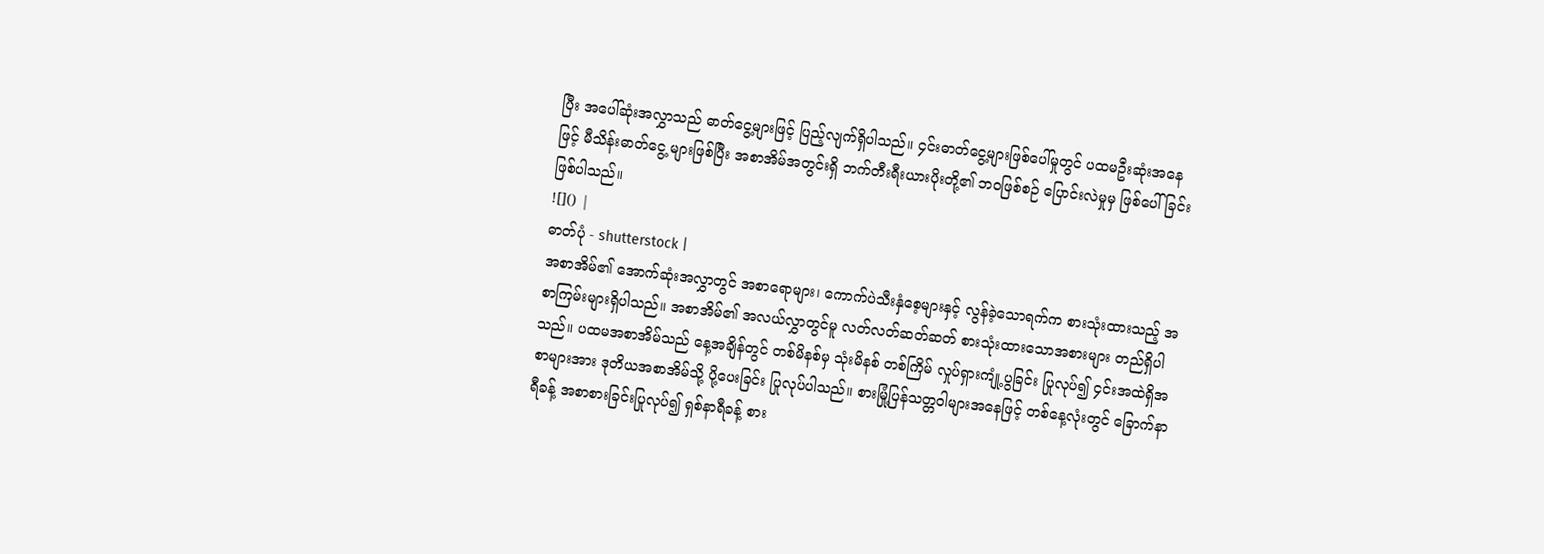ပြီး အပေါ်ဆုံးအလွှာသည် ဓာတ်ငွေ့များဖြင့် ပြည့်လျက်ရှိပါသည်။ ၄င်းဓာတ်ငွေ့များဖြစ်ပေါ်မှုတွင် ပထမဦးဆုံးအနေဖြင့် မီသိန်းဓာတ်ငွေ့ များဖြစ်ပြီး အစာအိမ်အတွင်းရှိ ဘက်တီးရီးယားပိုးတို့၏ ဘဝဖြစ်စဉ် ပြောင်းလဲမှုမှ ဖြစ်ပေါ် ခြင်း ဖြစ်ပါသည်။
![]() |
ဓာတ်ပုံ - shutterstock |
အစာအိမ်၏ အောက်ဆုံးအလွှာတွင် အစာရောများ၊ ကောက်ပဲသီးနှံစေ့များနှင့် လွန်ခဲ့သောရက်က စားသုံးထားသည့် အစာကြမ်းများရှိပါသည်။ အစာအိမ်၏ အလယ်လွှာတွင်မူ လတ်လတ်ဆတ်ဆတ် စားသုံးထားသောအစားများ တည်ရှိပါသည်။ ပထမအစာအိမ်သည် နေ့အချိန်တွင် တစ်မိနစ်မှ သုံးမိနစ် တစ်ကြိမ် လှုပ်ရှားကျုံ့ပွခြင်း ပြုလုပ်၍ ၄င်းအထဲရှိအစာများအား ဒုတိယအစာအိမ်သို့ ပို့ပေးခြင်း ပြုလုပ်ပါသည်။ စားမြုံ့ပြန်သတ္တဝါများအနေဖြင့် တစ်နေ့လုံးတွင် ခြောက်နာရီခန့် အစာစားခြင်းပြုလုပ်၍ ရှစ်နာရီခန့် စား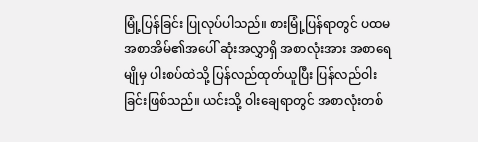မြုံ့ပြန်ခြင်း ပြုလုပ်ပါသည်။ စားမြုံ့ပြန်ရာတွင် ပထမအစာအိမ်၏အပေါ် ဆုံးအလွှာရှိ အစာလုံးအား အစာရေမျိုမှ ပါးစပ်ထဲသို့ ပြန်လည်ထုတ်ယူပြီး ပြန်လည်ဝါးခြင်းဖြစ်သည်။ ယင်းသို့ ဝါးချေရာတွင် အစာလုံးတစ်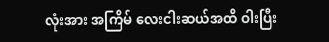လုံးအား အကြိမ် လေးငါးဆယ်အထိ ဝါးပြီး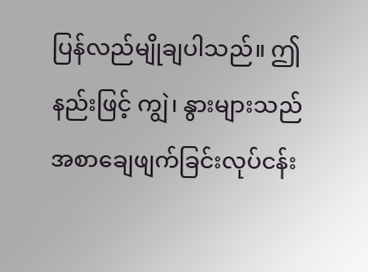ပြန်လည်မျိုချပါသည်။ ဤနည်းဖြင့် ကျွဲ၊ နွားများသည် အစာချေဖျက်ခြင်းလုပ်ငန်း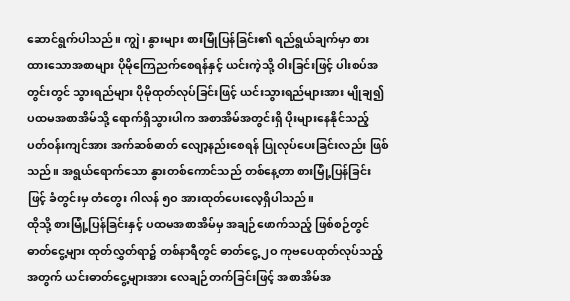ဆောင်ရွက်ပါသည်။ ကျွဲ၊ နွားများ စားမြုံပြန်ခြင်း၏ ရည်ရွယ်ချက်မှာ စားထားသောအစာများ ပိုမိုကြေညက်စေရန်နှင့် ယင်းကဲ့သို့ ဝါးခြင်းဖြင့် ပါးစပ်အတွင်းတွင် သွားရည်များ ပိုမိုထုတ်လုပ်ခြင်းဖြင့် ယင်းသွားရည်များအား မျိုချ၍ ပထမအစာအိမ်သို့ ရောက်ရှိသွားပါက အစာအိမ်အတွင်းရှိ ပိုးများနေနိုင်သည့် ပတ်ဝန်းကျင်အား အက်ဆစ်ဓာတ် လျော့နည်းစေရန် ပြုလုပ်ပေးခြင်းလည်း ဖြစ်သည်။ အရွယ်ရောက်သော နွားတစ်ကောင်သည် တစ်နေ့တာ စားမြုံ့ပြန်ခြင်းဖြင့် ခံတွင်းမှ တံတွေး ဂါလန် ၅ဝ အားထုတ်ပေးလေ့ရှိပါသည်။
ထိုသို့ စားမြုံ့ပြန်ခြင်းနှင့် ပထမအစာအိမ်မှ အချဉ်ဖောက်သည့် ဖြစ်စဉ်တွင် ဓာတ်ငွေ့များ ထုတ်လွှတ်ရာ၌ တစ်နာရီတွင် ဓာတ်ငွေ့ ၂ဝ ကုဗပေထုတ်လုပ်သည့်အတွက် ယင်းဓာတ်ငွေ့များအား လေချဉ်တက်ခြင်းဖြင့် အစာအိမ်အ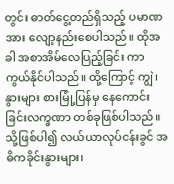တွင်း ဓာတ်ငွေ့တည်ရှိသည့် ပမာဏအား လျော့နည်းစေပါသည်။ ထိုအခါ အစာအိမ်လေပြည့်ခြင်း ကာကွယ်နိုင်ပါသည်။ ထို့ကြောင့် ကျွဲ၊ နွားများ စားမြုံ့ပြန်မှ နေကောင်းခြင်းလက္ခဏာ တစ်ခုဖြစ်ပါသည်။ သို့ဖြစ်ပါ၍ လယ်ယာလုပ်ငန်းခွင် အဓိကခိုင်းနွားများ၊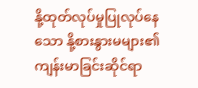နို့ထုတ်လုပ်မှုပြုလုပ်နေသော နို့စားနွားမများ၏ ကျန်းမာခြင်းဆိုင်ရာ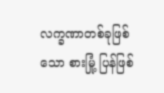လက္ခဏာတစ်ခုဖြစ်သော စားမြုံ့ ပြန်ဖြစ်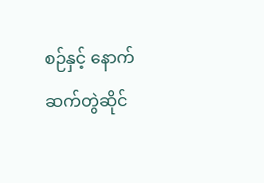စဉ်နှင့် နောက်ဆက်တွဲဆိုင်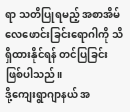ရာ သတိပြုရမည့် အစာအိမ်လေဖောင်းခြင်းရောဂါကို သိရှိထားနိုင်ရန် တင်ပြခြင်းဖြစ်ပါသည်။
ဒို့ကျေးရွာဂျာနယ် အ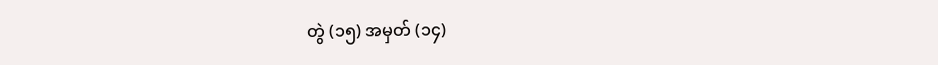တွဲ (၁၅) အမှတ် (၁၄)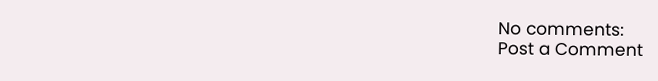No comments:
Post a Comment